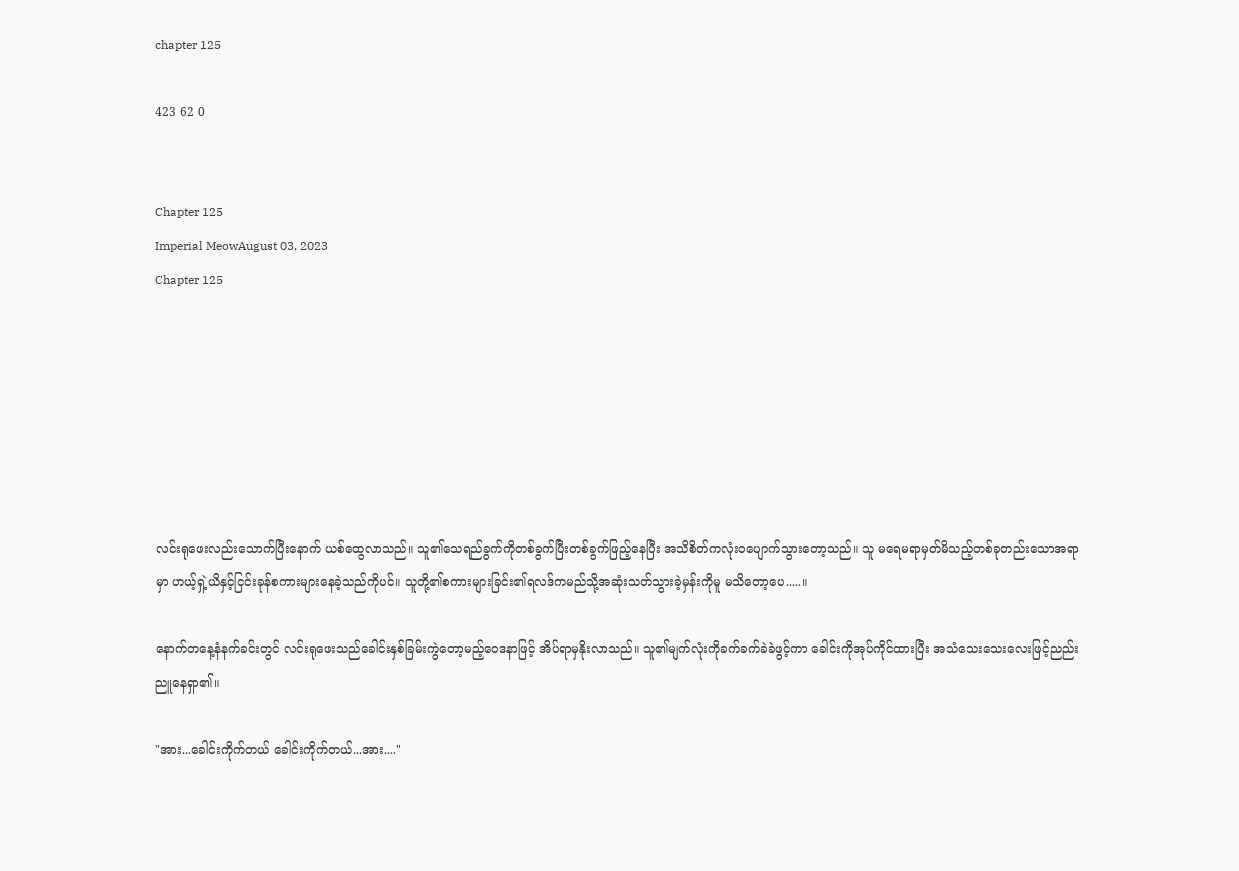chapter 125

423 62 0


Chapter 125
Imperial MeowAugust 03, 2023
Chapter 125







လင်းရုဖေးလည်းသောက်ပြီးနောက် ယစ်ထွေလာသည်။ သူ၏သေရည်ခွက်ကိုတစ်ခွက်ပြီးတစ်ခွက်ဖြည့်နေပြီး အသိစိတ်ကလုံးဝပျောက်သွားတော့သည်။ သူ မရေမရာမှတ်မိသည့်တစ်ခုတည်းသောအရာမှာ ဟယ့်ရှဲ့ယိနှင့်ငြင်းခုန်စကားများနေခဲ့သည်ကိုပင်။ သူတို့၏စကားများခြင်း၏ရလဒ်ကမည်သို့အဆုံးသတ်သွားခဲ့မှန်းကိုမူ မသိတော့ပေ.....။

နောက်တနေ့နံနက်ခင်းတွင် လင်းရုဖေးသည်ခေါင်းနှစ်ခြမ်းကွဲတော့မည့်ဝေဒနာဖြင့် အိပ်ရာမှနိုးလာသည်။ သူ၏မျက်လုံးကိုခက်ခက်ခဲခဲဖွင့်ကာ ခေါင်းကိုအုပ်ကိုင်ထားပြီး အသံသေးသေးလေးဖြင့်ညည်းညူနေရှာ၏။

"အား...ခေါင်းကိုက်တယ် ခေါင်းကိုက်တယ်...အား...."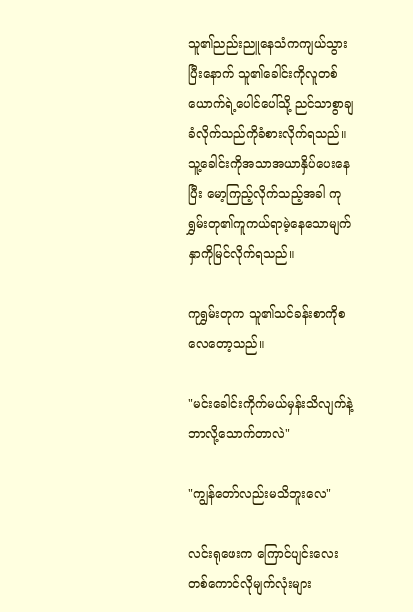သူ၏ညည်းညူနေသံကကျယ်သွားပြီးနောက် သူ၏ခေါင်းကိုလူတစ်ယောက်ရဲ့ပေါင်ပေါ်သို့ ညင်သာစွာချခံလိုက်သည်ကိုခံစားလိုက်ရသည်။ သူ့ခေါင်းကိုအသာအယာနှိပ်ပေးနေပြီး မော့ကြည့်လိုက်သည့်အခါ ကုရွှမ်းတု၏ကူကယ်ရာမဲ့နေသောမျက်နှာကိုမြင်လိုက်ရသည်။

ကုရွှမ်းတုက သူ၏သင်ခန်းစာကိုစလေတော့သည်။

"မင်းခေါင်းကိုက်မယ်မှန်းသိလျက်နဲ့ ဘာလို့သောက်တာလဲ"

"ကျွန်တော်လည်းမသိဘူးလေ"

လင်းရုဖေးက ကြောင်ပျင်းလေးတစ်ကောင်လိုမျက်လုံးများ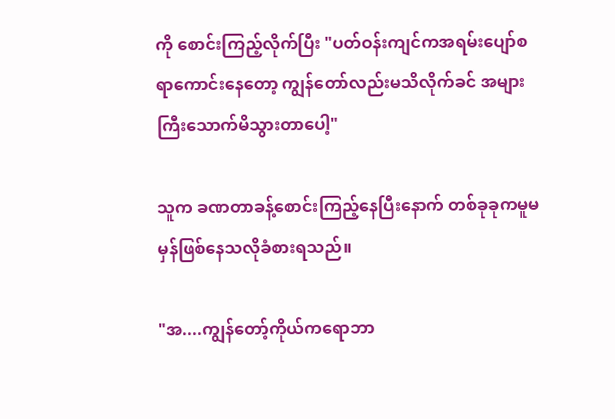ကို စောင်းကြည့်လိုက်ပြီး "ပတ်ဝန်းကျင်ကအရမ်းပျော်စရာကောင်းနေတော့ ကျွန်တော်လည်းမသိလိုက်ခင် အများကြီးသောက်မိသွားတာပေါ့"

သူက ခဏတာခန့်စောင်းကြည့်နေပြီးနောက် တစ်ခုခုကမူမမှန်ဖြစ်နေသလိုခံစားရသည်။

"အ....ကျွန်တော့်ကိုယ်ကရောဘာ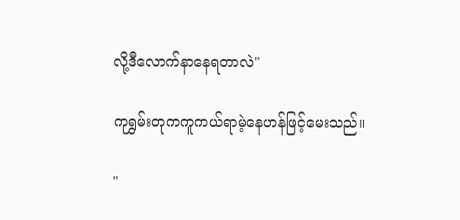လို့ဒီလောက်နာနေရတာလဲ"

ကုရွှမ်းတုကကူကယ်ရာမဲ့နေဟန်ဖြင့်မေးသည်။

"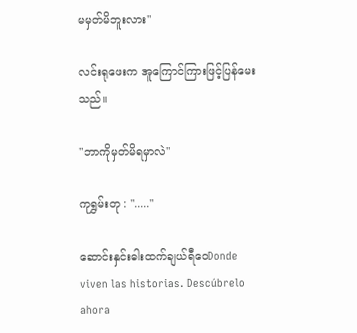မမှတ်မိဘူးလား"

လင်းရုဖေးက အူကြောင်ကြားဖြင့်ပြန်မေးသည်။

"ဘာကိုမှတ်မိရမှာလဲ"

ကုရွှမ်းတု : "....."

ဆောင်းနှင်းဓါးထက်ချယ်ရီဝေDonde viven las historias. Descúbrelo ahora